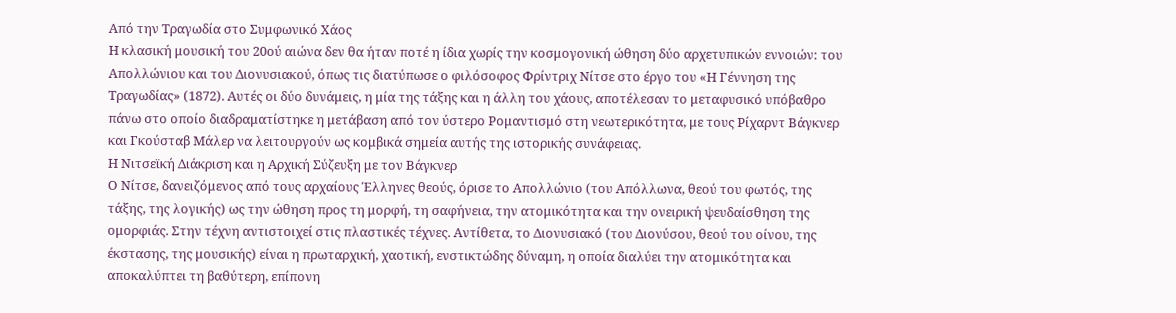Από την Τραγωδία στο Συμφωνικό Χάος
Η κλασική μουσική του 20ού αιώνα δεν θα ήταν ποτέ η ίδια χωρίς την κοσμογονική ώθηση δύο αρχετυπικών εννοιών: του Απολλώνιου και του Διονυσιακού, όπως τις διατύπωσε ο φιλόσοφος Φρίντριχ Νίτσε στο έργο του «Η Γέννηση της Τραγωδίας» (1872). Αυτές οι δύο δυνάμεις, η μία της τάξης και η άλλη του χάους, αποτέλεσαν το μεταφυσικό υπόβαθρο πάνω στο οποίο διαδραματίστηκε η μετάβαση από τον ύστερο Ρομαντισμό στη νεωτερικότητα, με τους Ρίχαρντ Βάγκνερ και Γκούσταβ Μάλερ να λειτουργούν ως κομβικά σημεία αυτής της ιστορικής συνάφειας.
Η Νιτσεϊκή Διάκριση και η Αρχική Σύζευξη με τον Βάγκνερ
Ο Νίτσε, δανειζόμενος από τους αρχαίους Έλληνες θεούς, όρισε το Απολλώνιο (του Απόλλωνα, θεού του φωτός, της τάξης, της λογικής) ως την ώθηση προς τη μορφή, τη σαφήνεια, την ατομικότητα και την ονειρική ψευδαίσθηση της ομορφιάς. Στην τέχνη αντιστοιχεί στις πλαστικές τέχνες. Αντίθετα, το Διονυσιακό (του Διονύσου, θεού του οίνου, της έκστασης, της μουσικής) είναι η πρωταρχική, χαοτική, ενστικτώδης δύναμη, η οποία διαλύει την ατομικότητα και αποκαλύπτει τη βαθύτερη, επίπονη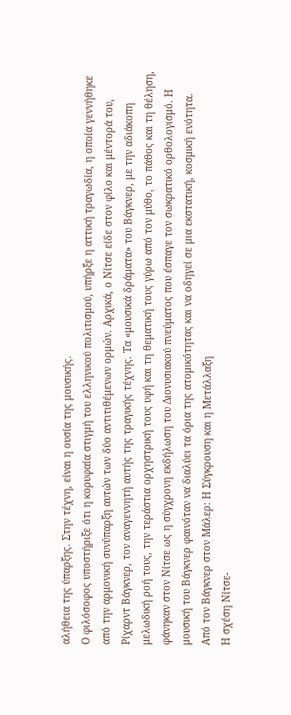αλήθεια της ύπαρξης. Στην τέχνη, είναι η ουσία της μουσικής.
Ο φιλόσοφος υποστήριξε ότι η κορυφαία στιγμή του ελληνικού πολιτισμού, υπήρξε η αττική τραγωδία, η οποία γεννήθηκε από την αρμονική συνύπαρξη αυτών των δύο αντιτιθέμενων ορμών. Αρχικά, ο Νίτσε είδε στον φίλο και μέντορά του, Ρίχαρντ Βάγκνερ, τον αναγεννητή αυτής της τραγικής τέχνης. Τα «μουσικά δράματα» του Βάγκνερ, με την αδιάκοπη μελωδική ροή τους, την τεράστια ορχηστρική τους υφή και τη θεματική τους γύρω από τον μύθο, το πάθος και τη θέληση, φάνηκαν στον Νίτσε ως η σύγχρονη εκδήλωση του Διονυσιακού πνεύματος που έσπαγε τον σωκρατικό ορθολογισμό. Η μουσική του Βάγκνερ φαινόταν να διαλύει τα όρια της ατομικότητας και να οδηγεί σε μια εκστατική, κοσμική ενότητα.
Από τον Βάγκνερ στον Μάλερ: Η Σύγκρουση και η Μετάλλαξη
Η σχέση Νίτσε-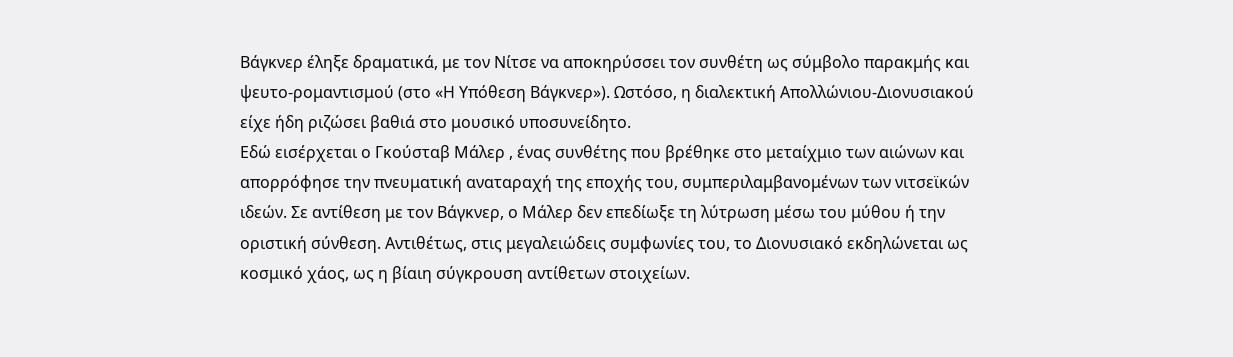Βάγκνερ έληξε δραματικά, με τον Νίτσε να αποκηρύσσει τον συνθέτη ως σύμβολο παρακμής και ψευτο-ρομαντισμού (στο «Η Υπόθεση Βάγκνερ»). Ωστόσο, η διαλεκτική Απολλώνιου-Διονυσιακού είχε ήδη ριζώσει βαθιά στο μουσικό υποσυνείδητο.
Εδώ εισέρχεται ο Γκούσταβ Μάλερ , ένας συνθέτης που βρέθηκε στο μεταίχμιο των αιώνων και απορρόφησε την πνευματική αναταραχή της εποχής του, συμπεριλαμβανομένων των νιτσεϊκών ιδεών. Σε αντίθεση με τον Βάγκνερ, ο Μάλερ δεν επεδίωξε τη λύτρωση μέσω του μύθου ή την οριστική σύνθεση. Αντιθέτως, στις μεγαλειώδεις συμφωνίες του, το Διονυσιακό εκδηλώνεται ως κοσμικό χάος, ως η βίαιη σύγκρουση αντίθετων στοιχείων.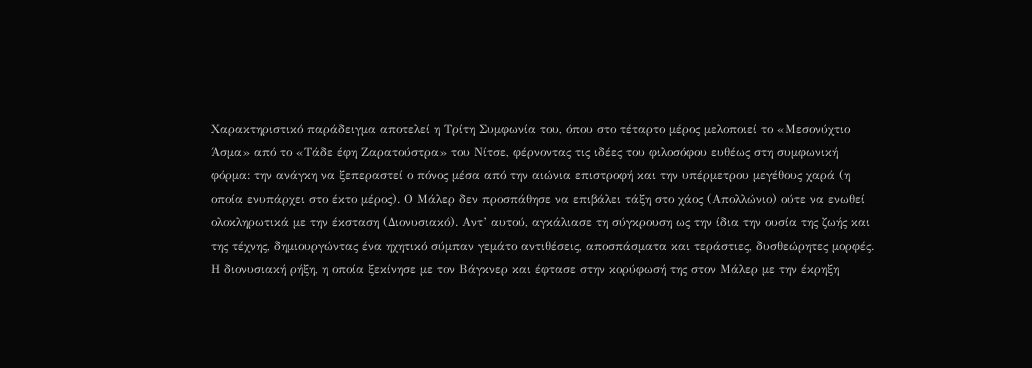Χαρακτηριστικό παράδειγμα αποτελεί η Τρίτη Συμφωνία του, όπου στο τέταρτο μέρος μελοποιεί το «Μεσονύχτιο Άσμα» από το «Τάδε έφη Ζαρατούστρα» του Νίτσε, φέρνοντας τις ιδέες του φιλοσόφου ευθέως στη συμφωνική φόρμα: την ανάγκη να ξεπεραστεί ο πόνος μέσα από την αιώνια επιστροφή και την υπέρμετρου μεγέθους χαρά (η οποία ενυπάρχει στο έκτο μέρος). Ο Μάλερ δεν προσπάθησε να επιβάλει τάξη στο χάος (Απολλώνιο) ούτε να ενωθεί ολοκληρωτικά με την έκσταση (Διονυσιακό). Αντ’ αυτού, αγκάλιασε τη σύγκρουση ως την ίδια την ουσία της ζωής και της τέχνης, δημιουργώντας ένα ηχητικό σύμπαν γεμάτο αντιθέσεις, αποσπάσματα και τεράστιες, δυσθεώρητες μορφές.
Η διονυσιακή ρήξη, η οποία ξεκίνησε με τον Βάγκνερ και έφτασε στην κορύφωσή της στον Μάλερ με την έκρηξη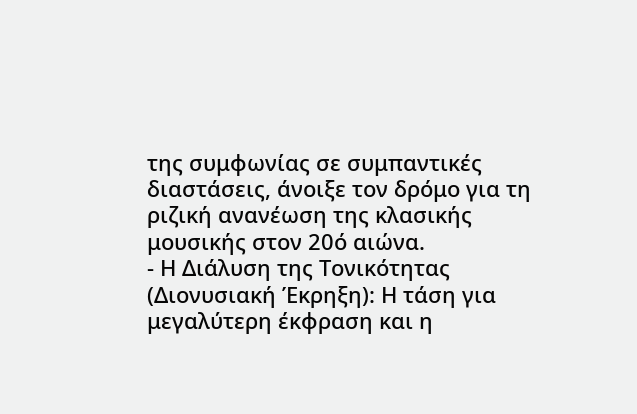της συμφωνίας σε συμπαντικές διαστάσεις, άνοιξε τον δρόμο για τη ριζική ανανέωση της κλασικής μουσικής στον 20ό αιώνα.
- Η Διάλυση της Τονικότητας (Διονυσιακή Έκρηξη): Η τάση για μεγαλύτερη έκφραση και η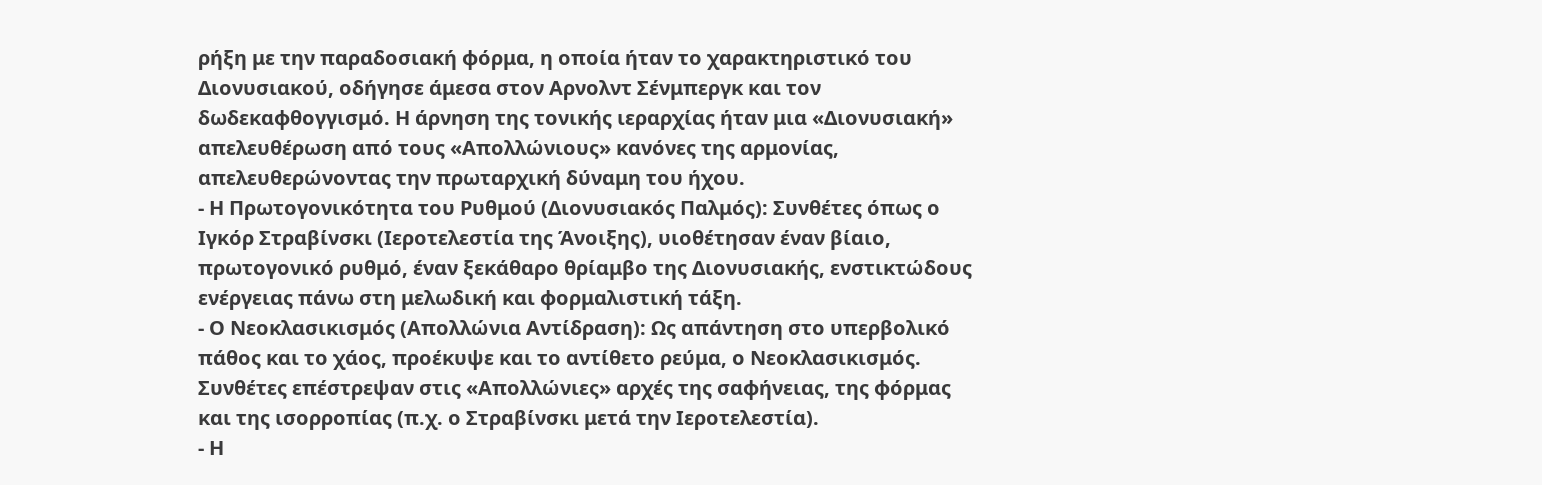ρήξη με την παραδοσιακή φόρμα, η οποία ήταν το χαρακτηριστικό του Διονυσιακού, οδήγησε άμεσα στον Αρνολντ Σένμπεργκ και τον δωδεκαφθογγισμό. Η άρνηση της τονικής ιεραρχίας ήταν μια «Διονυσιακή» απελευθέρωση από τους «Απολλώνιους» κανόνες της αρμονίας, απελευθερώνοντας την πρωταρχική δύναμη του ήχου.
- Η Πρωτογονικότητα του Ρυθμού (Διονυσιακός Παλμός): Συνθέτες όπως ο Ιγκόρ Στραβίνσκι (Ιεροτελεστία της Άνοιξης), υιοθέτησαν έναν βίαιο, πρωτογονικό ρυθμό, έναν ξεκάθαρο θρίαμβο της Διονυσιακής, ενστικτώδους ενέργειας πάνω στη μελωδική και φορμαλιστική τάξη.
- Ο Νεοκλασικισμός (Απολλώνια Αντίδραση): Ως απάντηση στο υπερβολικό πάθος και το χάος, προέκυψε και το αντίθετο ρεύμα, ο Νεοκλασικισμός. Συνθέτες επέστρεψαν στις «Απολλώνιες» αρχές της σαφήνειας, της φόρμας και της ισορροπίας (π.χ. ο Στραβίνσκι μετά την Ιεροτελεστία).
- Η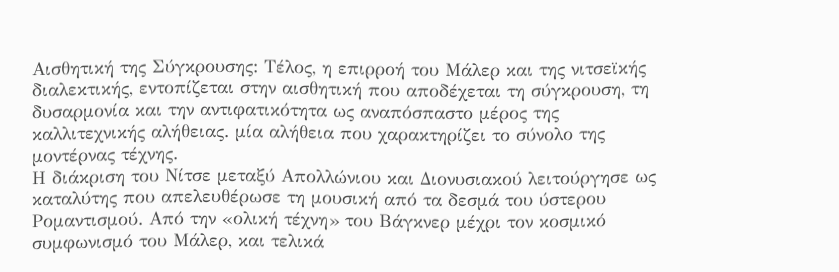Αισθητική της Σύγκρουσης: Τέλος, η επιρροή του Μάλερ και της νιτσεϊκής διαλεκτικής, εντοπίζεται στην αισθητική που αποδέχεται τη σύγκρουση, τη δυσαρμονία και την αντιφατικότητα ως αναπόσπαστο μέρος της καλλιτεχνικής αλήθειας. μία αλήθεια που χαρακτηρίζει το σύνολο της μοντέρνας τέχνης.
Η διάκριση του Νίτσε μεταξύ Απολλώνιου και Διονυσιακού λειτούργησε ως καταλύτης που απελευθέρωσε τη μουσική από τα δεσμά του ύστερου Ρομαντισμού. Από την «ολική τέχνη» του Βάγκνερ μέχρι τον κοσμικό συμφωνισμό του Μάλερ, και τελικά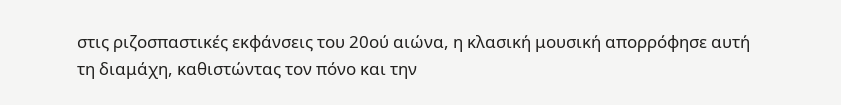στις ριζοσπαστικές εκφάνσεις του 20ού αιώνα, η κλασική μουσική απορρόφησε αυτή τη διαμάχη, καθιστώντας τον πόνο και την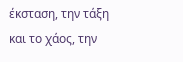έκσταση, την τάξη και το χάος, την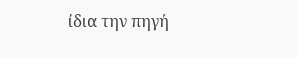ίδια την πηγή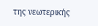της νεωτερικής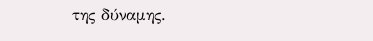της δύναμης.